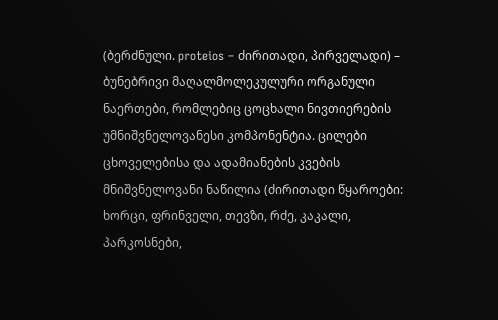(ბერძნული. proteios – ძირითადი, პირველადი) – ბუნებრივი მაღალმოლეკულური ორგანული ნაერთები, რომლებიც ცოცხალი ნივთიერების უმნიშვნელოვანესი კომპონენტია. ცილები ცხოველებისა და ადამიანების კვების მნიშვნელოვანი ნაწილია (ძირითადი წყაროები: ხორცი, ფრინველი, თევზი, რძე, კაკალი, პარკოსნები,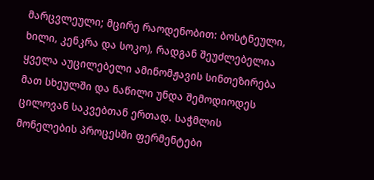მარცვლეული; მცირე რაოდენობით: ბოსტნეული, ხილი, კენკრა და სოკო), რადგან შეუძლებელია ყველა აუცილებელი ამინომჟავის სინთეზირება მათ სხეულში და ნაწილი უნდა შემოდიოდეს ცილოვან საკვებთან ერთად. საჭმლის მონელების პროცესში ფერმენტები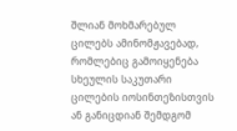შლიან მოხმარებულ ცილებს ამინომჟავებად, რომლებიც გამოიყენება სხეულის საკუთარი ცილების იოსინთეზისთვის ან განიცდიან შემდგომ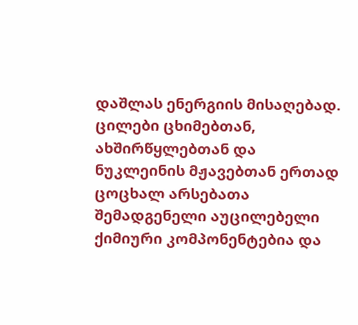დაშლას ენერგიის მისაღებად. ცილები ცხიმებთან, ახშირწყლებთან და ნუკლეინის მჟავებთან ერთად ცოცხალ არსებათა შემადგენელი აუცილებელი ქიმიური კომპონენტებია და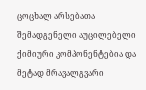ცოცხალ არსებათა შემადგენელი აუცილებელი ქიმიური კომპონენტებია და მეტად მრავალგვარი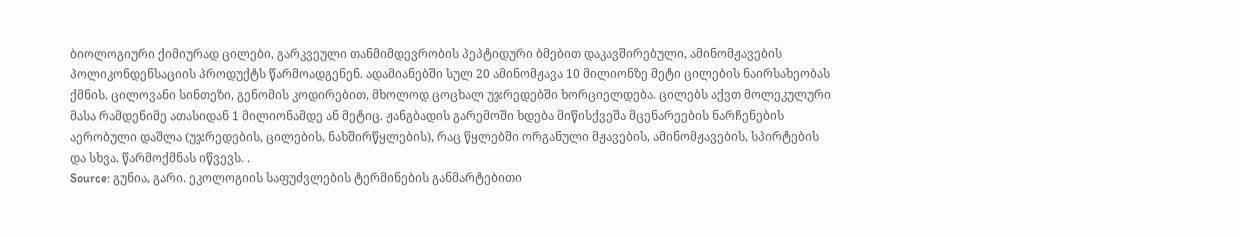ბიოლოგიური ქიმიურად ცილები, გარკვეული თანმიმდევრობის პეპტიდური ბმებით დაკავშირებული, ამინომჟავების პოლიკონდენსაციის პროდუქტს წარმოადგენენ. ადამიანებში სულ 20 ამინომჟავა 10 მილიონზე მეტი ცილების ნაირსახეობას ქმნის. ცილოვანი სინთეზი, გენომის კოდირებით, მხოლოდ ცოცხალ უჯრედებში ხორციელდება. ცილებს აქვთ მოლეკულური მასა რამდენიმე ათასიდან 1 მილიონამდე ან მეტიც. ჟანგბადის გარემოში ხდება მიწისქვეშა მცენარეების ნარჩენების აერობული დაშლა (უჯრედების, ცილების, ნახშირწყლების), რაც წყლებში ორგანული მჟავების, ამინომჟავების, სპირტების და სხვა. წარმოქმნას იწვევს. .
Source: გუნია, გარი. ეკოლოგიის საფუძვლების ტერმინების განმარტებითი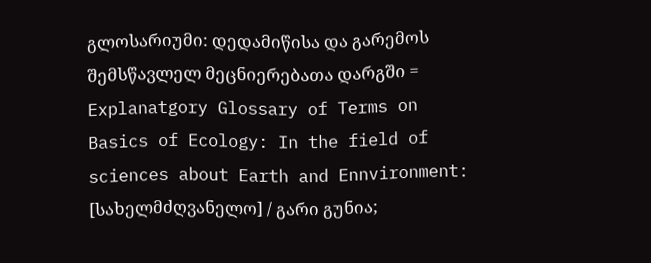გლოსარიუმი: დედამიწისა და გარემოს შემსწავლელ მეცნიერებათა დარგში = Explanatgory Glossary of Terms on Basics of Ecology: In the field of sciences about Earth and Ennvironment: [სახელმძღვანელო] / გარი გუნია;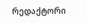რედაქტორი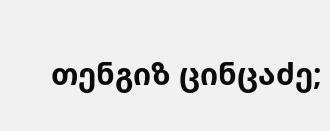თენგიზ ცინცაძე;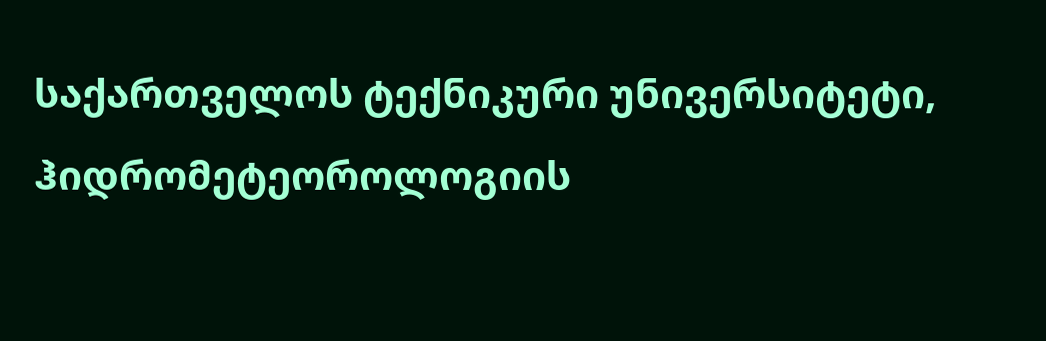საქართველოს ტექნიკური უნივერსიტეტი, ჰიდრომეტეოროლოგიის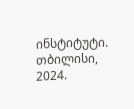ინსტიტუტი. თბილისი, 2024.